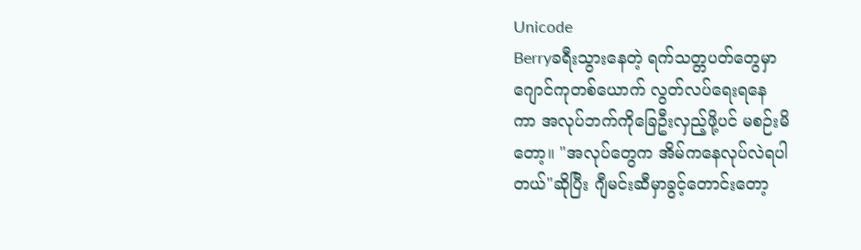Unicode
Berryခရီးသွားနေတဲ့ ရက်သတ္တပတ်တွေမှာ
ဂျောင်ကုတစ်ယောက် လွတ်လပ်ရေးရနေ
ကာ အလုပ်ဘက်ကိုခြေဦးလှည့်ဖို့ပင် မစဉ်းမိ
တော့။ "အလုပ်တွေက အိမ်ကနေလုပ်လဲရပါ
တယ်"ဆိုပြီး ဂျီမင်းဆီမှာခွင့်တောင်းတော့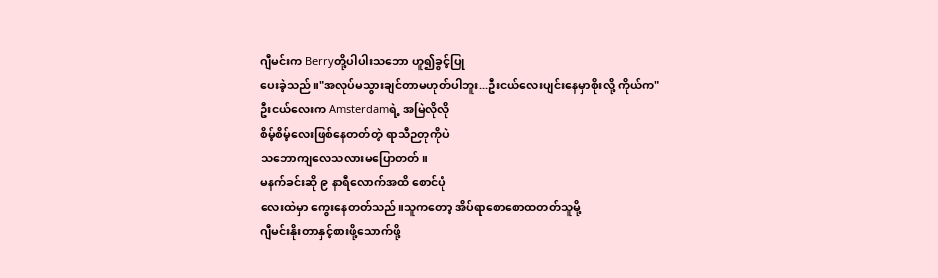ဂျီမင်းက Berryတို့ပါပါးသဘော ဟူ၍ခွင့်ပြု
ပေးခဲ့သည်။"အလုပ်မသွားချင်တာမဟုတ်ပါဘူး...ဦးငယ်လေးပျင်းနေမှာစိုးလို့ ကိုယ်က"
ဦးငယ်လေးက Amsterdamရဲ့ အမြဲလိုလို
စိမ့်စိမ့်လေးဖြစ်နေတတ်တဲ့ ရာသီဉတုကိုပဲ
သဘောကျလေသလားမပြောတတ်။
မနက်ခင်းဆို ၉ နာရီလောက်အထိ စောင်ပုံ
လေးထဲမှာ ကွေးနေတတ်သည်။သူကတော့ အိပ်ရာစောစောထတတ်သူမို့
ဂျီမင်းနိုးတာနှင့်စားဖို့သောက်ဖို့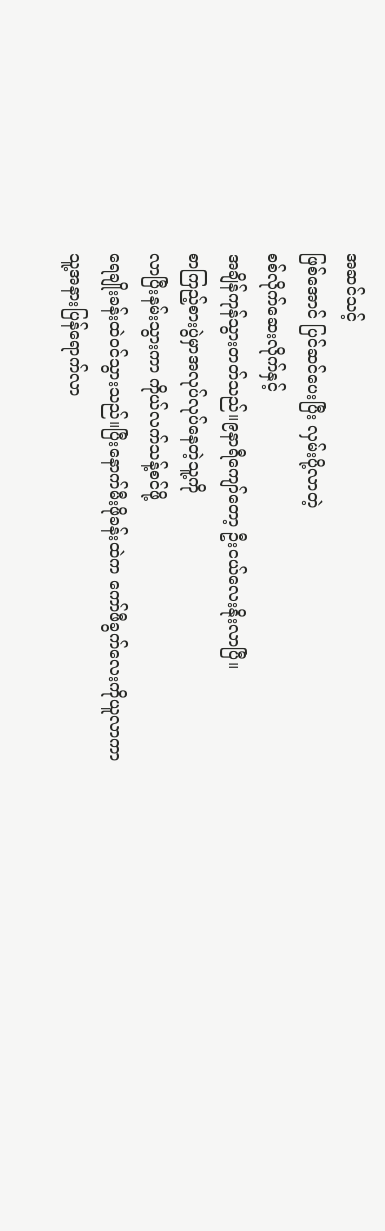အဆင်သင့်
ဖြစ်အောင် ပြင်ဆင်ပေးပြီး လှမ်းပို့လာတဲ့
စစ်လိုက်ဆေးလိုက်နှင့်
အချိန်ကုန်သွားတတ်သည်။၉နာရီကျော်တော့ ဦးငယ်လေးနိုးလာပြီ။
စာကြည့်စားပွဲမှာအလုပ်လုပ်နေတဲ့သူ့ကို
လာပြီးနမ်းသွားကာ ကိုယ်လက်သန့်စင်ဖို့
ရေချိုးခန်းထဲဝင်သွားသည်။ပြီးနောက်မီးဖိုခန်းထဲက ကော်ဖီခွက်လေးကိုယူလာကာ
သူ့အနားပြန်ရောက်လာ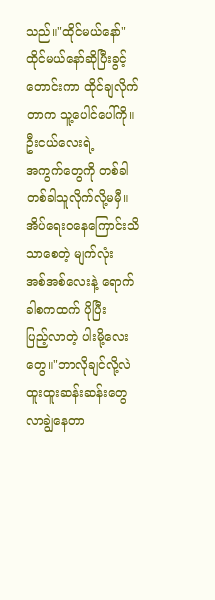သည်။"ထိုင်မယ်နော်"
ထိုင်မယ်နော်ဆိုပြီးခွင့်တောင်းကာ ထိုင်ချလိုက်တာက သူ့ပေါင်ပေါ်ကို။ ဦးငယ်လေးရဲ့
အကွက်တွေကို တစ်ခါတစ်ခါသူလိုက်လို့မမှီ။
အိပ်ရေးဝနေကြောင်းသိသာစေတဲ့ မျက်လုံး
အစ်အစ်လေးနဲ့ ရောက်ခါစကထက် ပိုပြီး
ပြည့်လာတဲ့ ပါးမို့လေးတွေ။"ဘာလိုချင်လို့လဲ ထူးထူးဆန်းဆန်းတွေ
လာချွဲနေတာ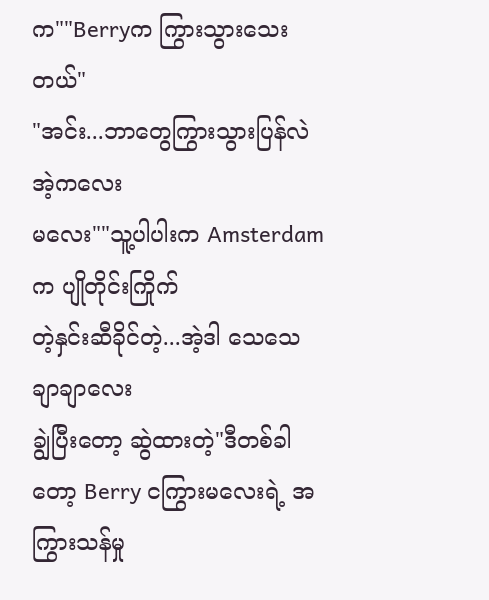က""Berryက ကြွားသွားသေးတယ်"
"အင်း...ဘာတွေကြွားသွားပြန်လဲ အဲ့ကလေး
မလေး""သူ့ပါပါးက Amsterdamက ပျိုတိုင်းကြိုက်
တဲ့နှင်းဆီခိုင်တဲ့...အဲ့ဒါ သေသေချာချာလေး
ချွဲပြီးတော့ ဆွဲထားတဲ့"ဒီတစ်ခါတော့ Berry ငကြွားမလေးရဲ့ အကြွားသန်မှု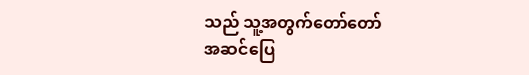သည် သူ့အတွက်တော်တော်
အဆင်ပြေ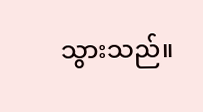သွားသည်။